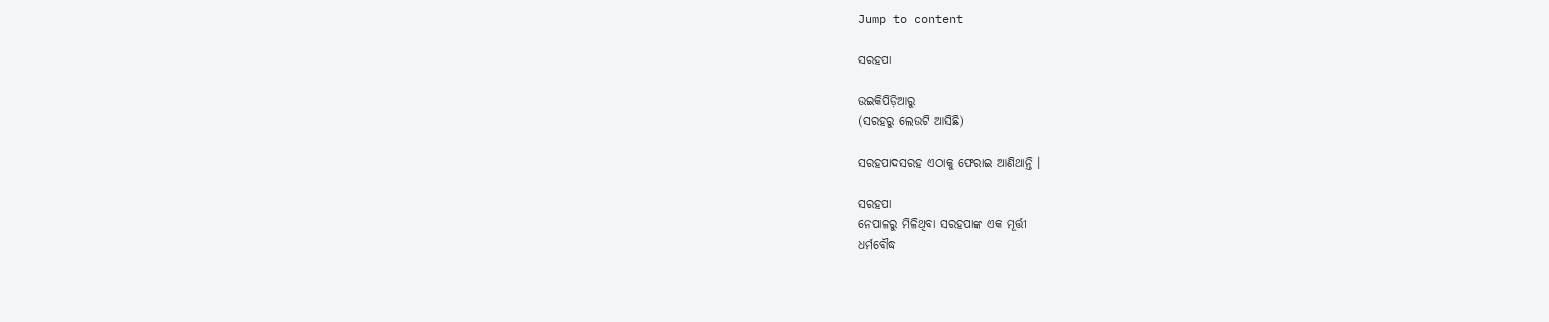Jump to content

ସରହପା

ଉଇକିପିଡ଼ିଆ‌ରୁ
(ସରହରୁ ଲେଉଟି ଆସିଛି)

ସରହପାଦସରହ ଏଠାକୁ ଫେରାଇ ଆଣିଥାନ୍ତି ।

ସରହପା
ନେପାଳରୁ ମିଳିଥିବା ସରହପାଙ୍କ ଏକ ମୂର୍ତ୍ତୀ
ଧର୍ମବୌଦ୍ଧ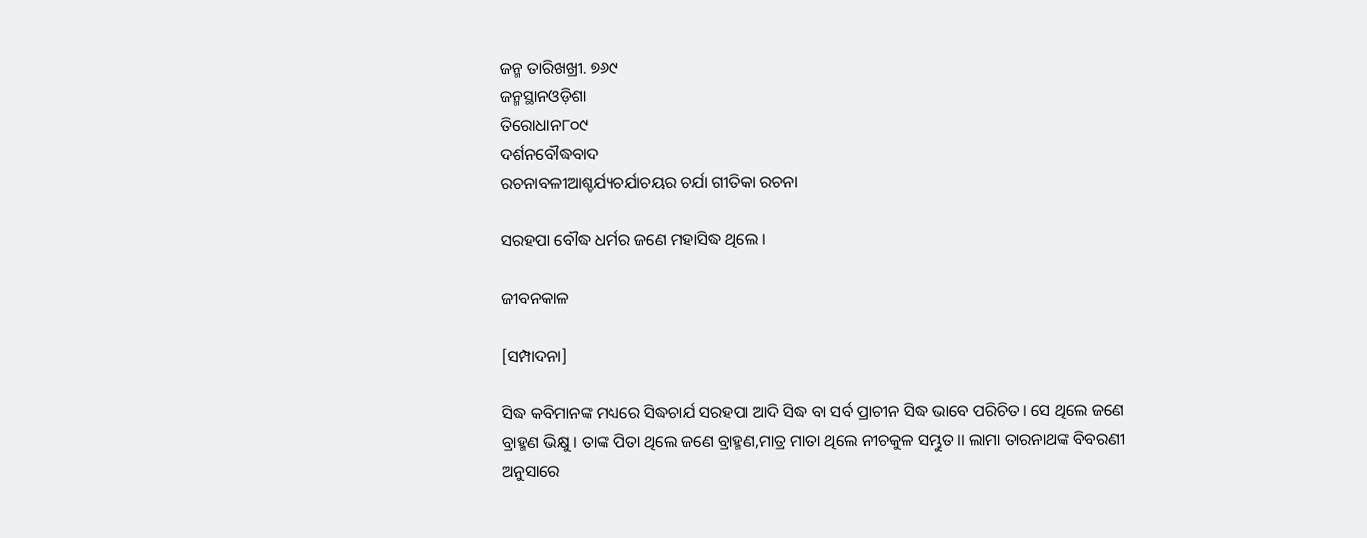ଜନ୍ମ ତାରିଖଖ୍ରୀ. ୭୬୯
ଜନ୍ମସ୍ଥାନଓଡ଼ିଶା
ତିରୋଧାନ୮୦୯
ଦର୍ଶନବୌଦ୍ଧବାଦ
ରଚନାବଳୀଆଶ୍ଚର୍ଯ୍ୟଚର୍ଯାଚୟର ଚର୍ଯା ଗୀତିକା ରଚନା

ସରହପା ବୌଦ୍ଧ ଧର୍ମର ଜଣେ ମହାସିଦ୍ଧ ଥିଲେ ।

ଜୀବନକାଳ

[ସମ୍ପାଦନା]

ସିଦ୍ଧ କବିମାନଙ୍କ ମଧ୍ୟରେ ସିଦ୍ଧଚାର୍ଯ ସରହପା ଆଦି ସିଦ୍ଧ ବା ସର୍ବ ପ୍ରାଚୀନ ସିଦ୍ଧ ଭାବେ ପରିଚିତ। ସେ ଥିଲେ ଜଣେ ବ୍ରାହ୍ମଣ ଭିକ୍ଷୁ । ତାଙ୍କ ପିତା ଥିଲେ ଜଣେ ବ୍ରାହ୍ମଣ,ମାତ୍ର ମାତା ଥିଲେ ନୀଚକୁଳ ସମ୍ଭୁତ।। ଲାମା ତାରନାଥଙ୍କ ବିବରଣୀ ଅନୁସାରେ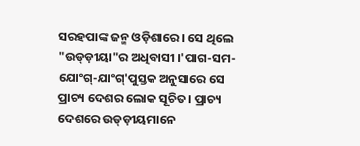ସରହପାଙ୍କ ଜନ୍ମ ଓଡ଼ିଶାରେ। ସେ ଥିଲେ "ଉଡ୍ଡ଼ୀୟା"ର ଅଧିବାସୀ ।'ପାଗ-ସମ-ଯୋଂଗ୍-ଯାଂଗ୍'ପୁସ୍ତକ ଅନୁସାରେ ସେ ପ୍ରାଚ୍ୟ ଦେଶର ଲୋକ ସୂଚିତ। ପ୍ରାଚ୍ୟ ଦେଶରେ ଉଡ୍ଡ଼ୀୟମାନେ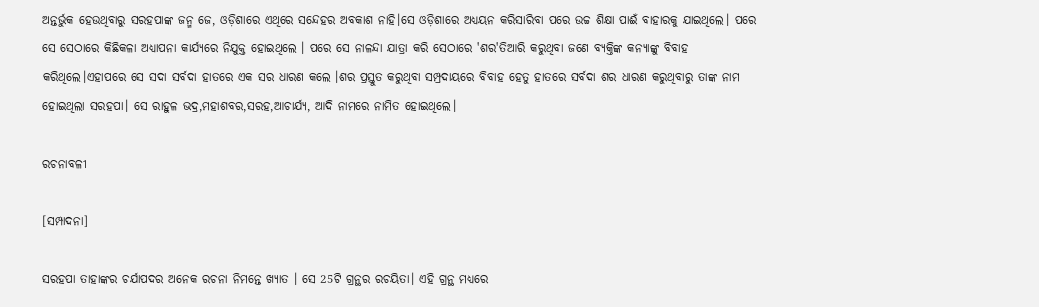ଅନ୍ତର୍ଭୁକ ହେଉଥିବାରୁ ସରହପାଙ୍କ ଜନ୍ମ ଜେ, ଓଡ଼ିଶାରେ ଏଥିରେ ସନ୍ଦେହର ଅବକାଶ ନାହି।ସେ ଓଡ଼ିଶାରେ ଅଧ୍ୟୟନ କରିସାରିବା ପରେ ଉଚ୍ଚ ଶିକ୍ଷା ପାଈଁ ବାହାରକୁ ଯାଇଥିଲେ। ପରେ ସେ ସେଠାରେ କିଛିକଳା ଅଧ୍ୟାପନା କାର୍ଯ୍ୟରେ ନିଯୁକ୍ତ ହୋଇଥିଲେ । ପରେ ସେ ନାଳନ୍ଦା ଯାତ୍ରା କରି ସେଠାରେ 'ଶର'ତିଆରି କରୁଥିବା ଜଣେ ବ୍ୟକ୍ତିଙ୍କ କନ୍ୟାଙ୍କୁ ବିବାହ କରିଥିଲେ।ଏହାପରେ ସେ ସଦା ସର୍ବଦା ହାତରେ ଏକ ସର ଧାରଣ କଲେ ।ଶର ପ୍ରସ୍ତୁତ କରୁଥିବା ସମ୍ପ୍ରଦାୟରେ ବିବାହ ହେତୁ ହାତରେ ସର୍ବଦା ଶର ଧାରଣ କରୁଥିବାରୁ ତାଙ୍କ ନାମ ହୋଇଥିଲା ସରହପା। ସେ ରାହୁଳ ଭଦ୍ର,ମହାଶବର,ସରହ,ଆଚାର୍ଯ୍ୟ, ଆଦି ନାମରେ ନାମିତ ହୋଇଥିଲେ।

ରଚନାବଳୀ

[ସମ୍ପାଦନା]

ସରହପା ତାହାଙ୍କର ଚର୍ଯାପଦର ଅନେକ ରଚନା ନିମନ୍ତେ ଖ୍ୟାତ । ସେ 25ଟି ଗ୍ରନ୍ଥର ରଚୟିତା। ଏହି ଗ୍ରନ୍ଥ ମଧ୍ୟରେ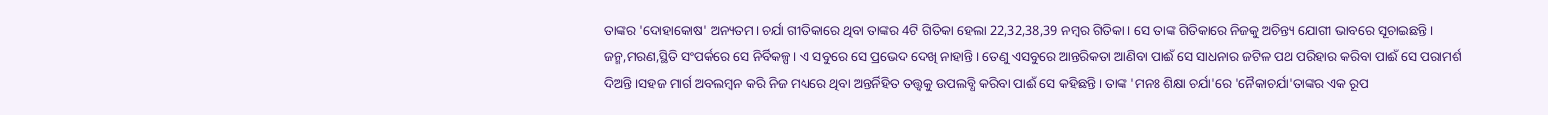ତାଙ୍କର 'ଦୋହାକୋଷ' ଅନ୍ୟତମ। ଚର୍ଯା ଗୀତିକାରେ ଥିବା ତାଙ୍କର 4ଟି ଗିତିକା ହେଲା 22,32,38,39 ନମ୍ବର ଗିତିକା। ସେ ତାଙ୍କ ଗିତିକାରେ ନିଜକୁ ଅଚିନ୍ତ୍ୟ ଯୋଗୀ ଭାବରେ ସୂଚାଇଛନ୍ତି। ଜନ୍ମ,ମରଣ,ସ୍ଥିତି ସଂପର୍କରେ ସେ ନିର୍ବିକଳ୍ପ। ଏ ସବୁରେ ସେ ପ୍ରଭେଦ ଦେଖି ନାହାନ୍ତି। ତେଣୁ ଏସବୁରେ ଆନ୍ତରିକତା ଆଣିବା ପାଈଁ ସେ ସାଧନାର ଜଟିଳ ପଥ ପରିହାର କରିବା ପାଈଁ ସେ ପରାମର୍ଶ ଦିଅନ୍ତି।ସହଜ ମାର୍ଗ ଅବଲମ୍ବନ କରି ନିଜ ମଧ୍ୟରେ ଥିବା ଅନ୍ତର୍ନିହିତ ତତ୍ତ୍ୱକୁ ଉପଲବ୍ଧି କରିବା ପାଈଁ ସେ କହିଛନ୍ତି। ତାଙ୍କ 'ମନଃ ଶିକ୍ଷା ଚର୍ଯା'ରେ 'ନୈକାଚର୍ଯା'ତାଙ୍କର ଏକ ରୂପ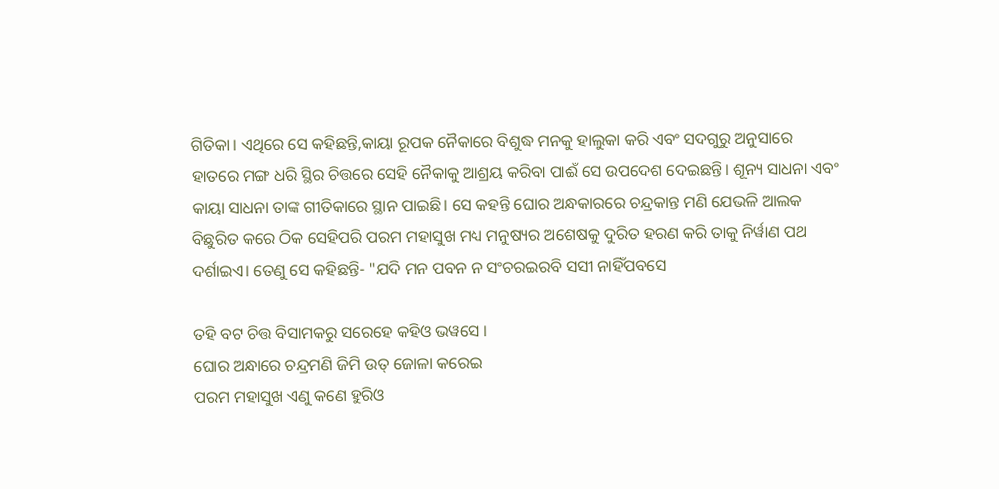ଗିତିକା। ଏଥିରେ ସେ କହିଛନ୍ତି,କାୟା ରୂପକ ନୈକାରେ ବିଶୁଦ୍ଧ ମନକୁ ହାଲୁକା କରି ଏବଂ ସଦଗୁରୁ ଅନୁସାରେ ହାତରେ ମଙ୍ଗ ଧରି ସ୍ଥିର ଚିତ୍ତରେ ସେହି ନୈକାକୁ ଆଶ୍ରୟ କରିବା ପାଈଁ ସେ ଉପଦେଶ ଦେଇଛନ୍ତି। ଶୂନ୍ୟ ସାଧନା ଏବଂ କାୟା ସାଧନା ତାଙ୍କ ଗୀତିକାରେ ସ୍ଥାନ ପାଇଛି। ସେ କହନ୍ତି ଘୋର ଅନ୍ଧକାରରେ ଚନ୍ଦ୍ରକାନ୍ତ ମଣି ଯେଭଳି ଆଲକ ବିଛୁରିତ କରେ ଠିକ ସେହିପରି ପରମ ମହାସୁଖ ମଧ୍ୟ ମନୁଷ୍ୟର ଅଶେଷକୁ ଦୁରିତ ହରଣ କରି ତାକୁ ନିର୍ୱାଣ ପଥ ଦର୍ଶାଇଏ। ତେଣୁ ସେ କହିଛନ୍ତି- "ଯଦି ମନ ପବନ ନ ସଂଚରଇରବି ସସୀ ନାହିଁପବସେ

ତହି ବଟ ଚିତ୍ତ ବିସାମକରୁ ସରେହେ କହିଓ ଭୱସେ ।
ଘୋର ଅନ୍ଧାରେ ଚନ୍ଦ୍ରମଣି ଜିମି ଉତ୍ ଜୋଳା କରେଇ
ପରମ ମହାସୁଖ ଏଣୁ କଣେ ହୁରିଓ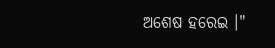ଅଶେଷ ହରେଇ ।"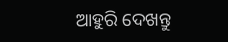ଆହୁରି ଦେଖନ୍ତୁ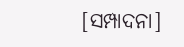[ସମ୍ପାଦନା]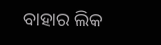ବାହାର ଲିକ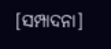[ସମ୍ପାଦନା]